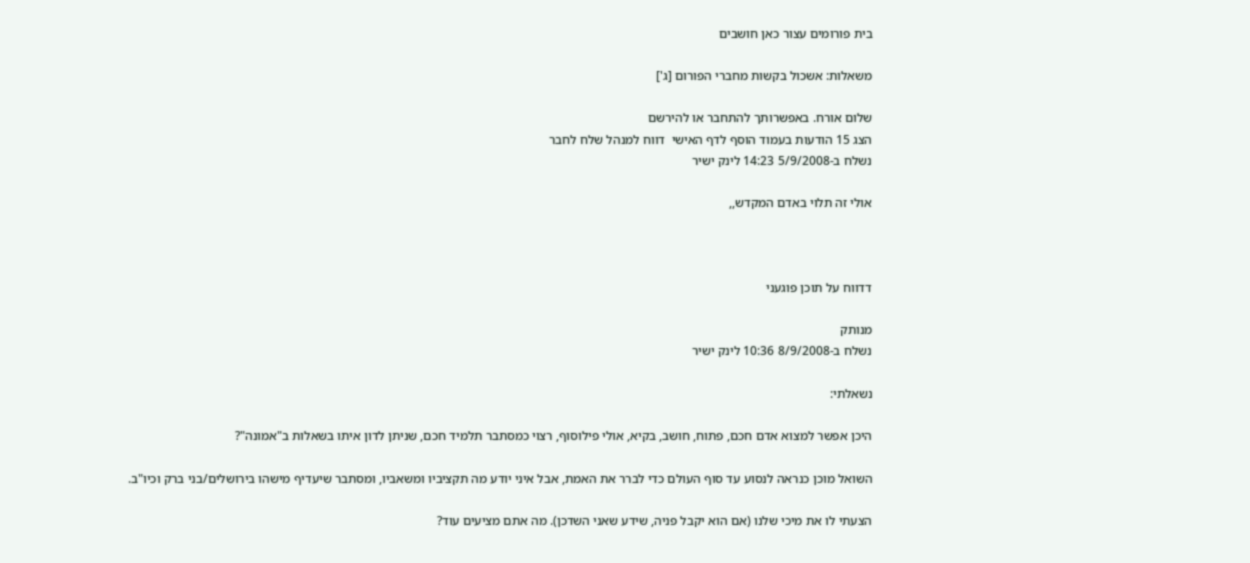בית פורומים עצור כאן חושבים

משאלות: אשכול בקשות מחברי הפורום [ג']

שלום אורח. באפשרותך להתחבר או להירשם
הצג 15 הודעות בעמוד הוסף לדף האישי  דווח למנהל שלח לחבר
נשלח ב-5/9/2008 14:23 לינק ישיר

אולי זה תלוי באדם המקדש,,



דדווח על תוכן פוגעני

מנותק
נשלח ב-8/9/2008 10:36 לינק ישיר

נשאלתי:

היכן אפשר למצוא אדם חכם, פתוח, חושב, בקיא, אולי פילוסוף, רצוי כמסתבר תלמיד חכם, שניתן לדון איתו בשאלות ב"אמונה"?

השואל מוכן כנראה לנסוע עד סוף העולם כדי לברר את האמת, אבל איני יודע מה תקציביו ומשאביו, ומסתבר שיעדיף מישהו בירושלים/בני ברק וכיו"ב.

הצעתי לו את מיכי שלנו (אם הוא יקבל פניה, שידע שאני השדכן). מה אתם מציעים עוד?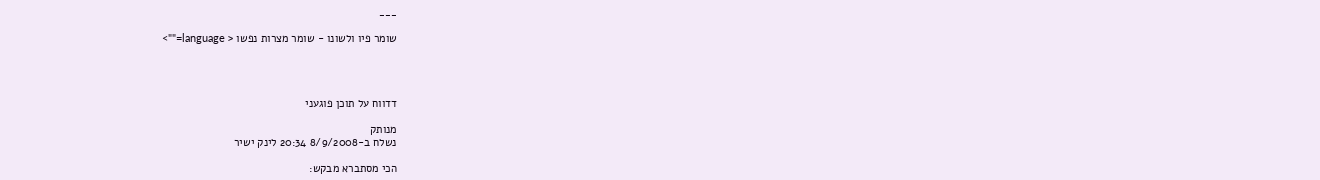___

שומר פיו ולשונו - שומר מצרות נפשו < language="">




דדווח על תוכן פוגעני

מנותק
נשלח ב-8/9/2008 20:34 לינק ישיר

הכי מסתברא מבקש: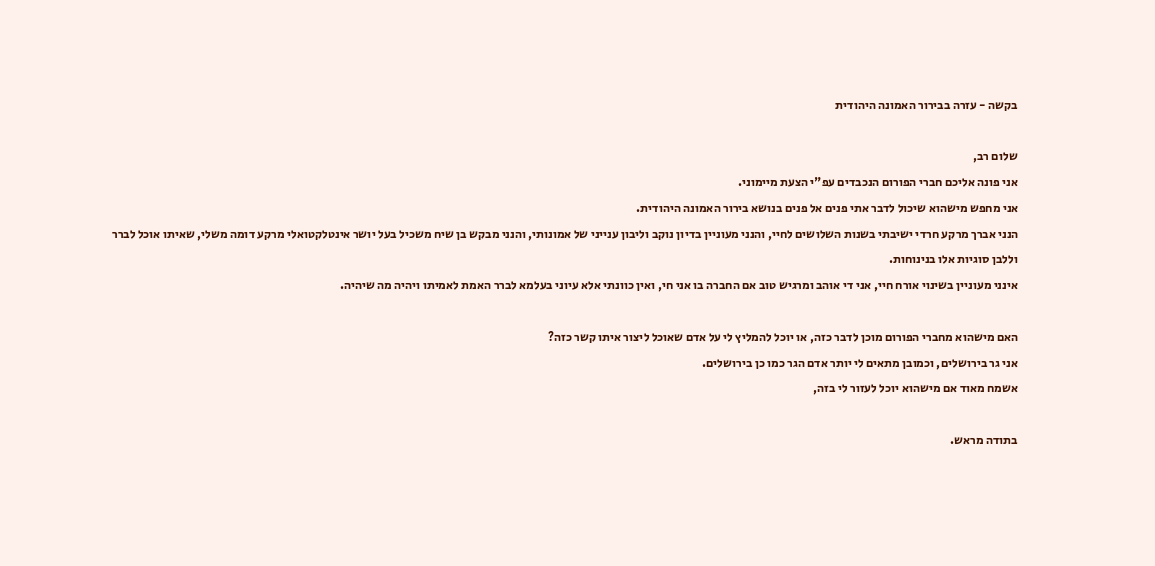בקשה - עזרה בבירור האמונה היהודית

שלום רב,
אני פונה אליכם חברי הפורום הנכבדים עפ"י הצעת מיימוני.
אני מחפש מישהוא שיכול לדבר אתי פנים אל פנים בנושא בירור האמונה היהודית.
הנני אברך מרקע חרדי ישיבתי בשנות השלושים לחיי, והנני מעוניין בדיון נוקב וליבון ענייני של אמונותי, והנני מבקש בן שיח משכיל בעל יושר אינטלקטואלי מרקע דומה משלי, שאיתו אוכל לברר וללבן סוגיות אלו בנינוחות.
אינני מעוניין בשינוי אורח חיי, אני די אוהב ומרגיש טוב אם החברה בו אני חי, ואין כוונתי אלא עיוני בעלמא לברר האמת לאמיתו ויהיה מה שיהיה.

האם מישהוא מחברי הפורום מוכן לדבר כזה, או יוכל להמליץ לי על אדם שאוכל ליצור איתו קשר כזה?
אני גר בירושלים, וכמובן מתאים לי יותר אדם הגר כמו כן בירושלים.
אשמח מאוד אם מישהוא יוכל לעזור לי בזה,

בתודה מראש.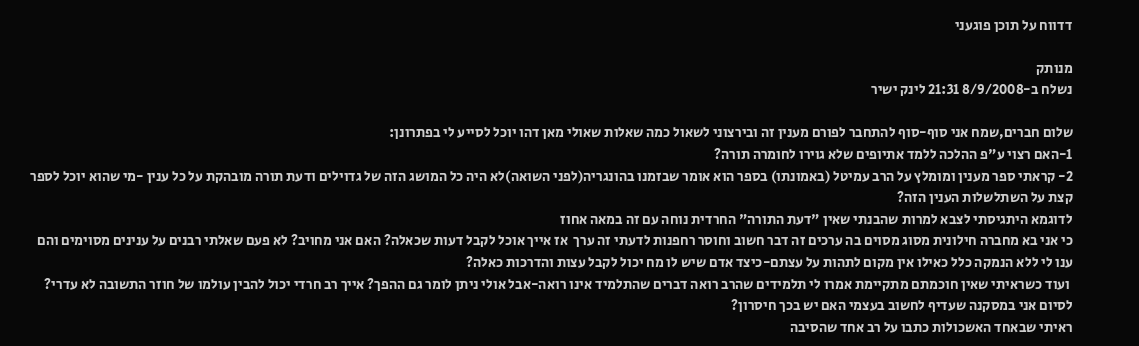דדווח על תוכן פוגעני

מנותק
נשלח ב-8/9/2008 21:31 לינק ישיר

שלום חברים,שמח אני סוף-סוף להתחבר לפורם מענין זה ובירצוני לשאול כמה שאלות שאולי מאן דהו יוכל לסייע לי בפתרונן:
1-האם רצוי ע"פ ההלכה ללמד אתיופים שלא גוירו לחומרה תורה?
2- קראתי ספר מענין ומומלץ על הרב עמיטל (באמונתו) בספר הוא אומר שבזמנו בהונגריה(לפני השואה)לא היה כל המושג הזה של גדוילים ודעת תורה מובהקת על כל ענין -מי שהוא יוכל לספר קצת על השתלשלות הענין הזה?
לדוגמא היתגיסתי לצבא למרות שהבנתי שאין "דעת התורה" החרדית נוחה עם זה במאה אחוז
כי אני בא מחברה חילונית מסוג מסוים בה ערכים זה דבר חשוב וחוסר רחפנות לדעתי זה ערך  אז אייך אוכל לקבל דעות שכאלה? האם אני מחויב? לא פעם שאלתי רבנים על ענינים מסוימים והם ענו לי ללא הנמקה כלל כאילו אין מקום לתהות על עצתם-כיצד אדם שיש לו מח יכול לקבל עצות והדרכות כאלה?
 ועוד כשראיתי שאין חוכמתם מתקיימת אמרו לי תלמידים שהרב רואה דברים שהתלמיד אינו רואה-אבל אולי ניתן לומר גם ההפך? אייך רב חרדי יכול להבין עולמו של חוזר התשובה לא עדרי?
לסיום אני במסקנה שעדיף לחשוב בעצמי האם יש בכך חיסרון?
ראיתי שבאחד האשכולות כתבו על רב אחד שהסיבה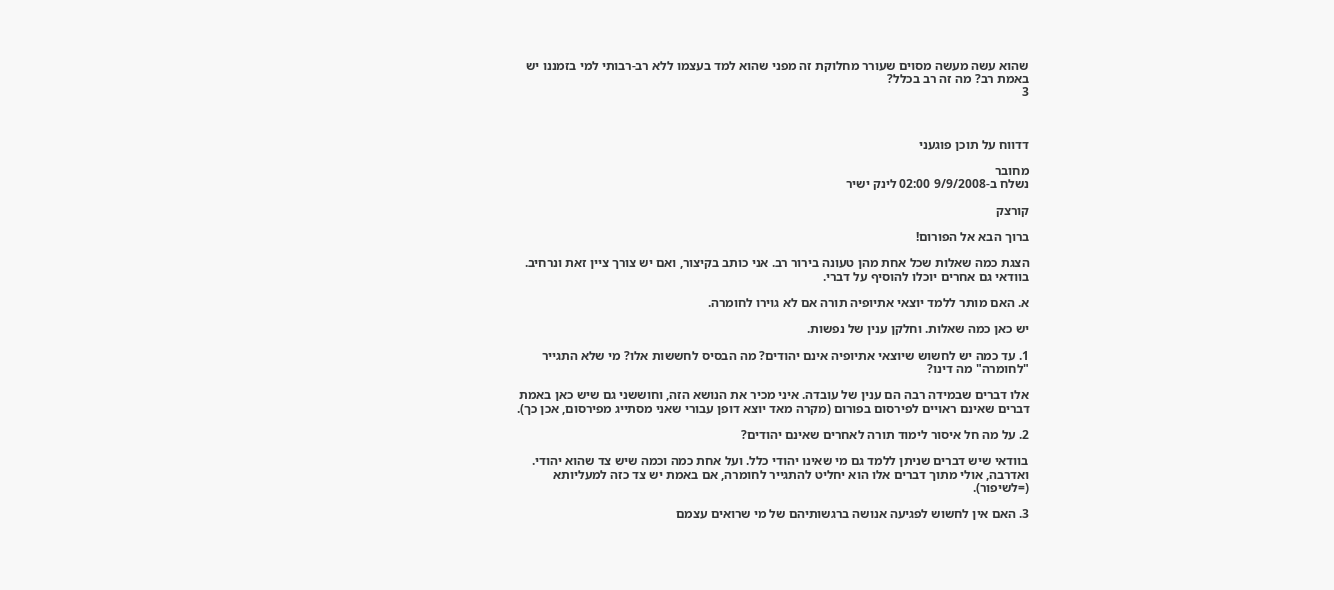שהוא עשה מעשה מסוים שעורר מחלוקת זה מפני שהוא למד בעצמו ללא רב-רבותי למי בזמננו יש באמת רב? מה זה רב בכלל?
3



דדווח על תוכן פוגעני

מחובר
נשלח ב-9/9/2008 02:00 לינק ישיר

קורצק

ברוך הבא אל הפורום!

הצגת כמה שאלות שכל אחת מהן טעונה בירור רב. אני כותב בקיצור, ואם יש צורך ציין זאת ונרחיב. בוודאי גם אחרים יוכלו להוסיף על דברי.

א. האם מותר ללמד יוצאי אתיופיה תורה אם לא גוירו לחומרה.

יש כאן כמה שאלות. וחלקן ענין של נפשות.

1. עד כמה יש לחשוש שיוצאי אתיופיה אינם יהודים? מה הבסיס לחששות אלו? מי שלא התגייר "לחומרה" מה דינו?

אלו דברים שבמידה רבה הם ענין של עובדה. איני מכיר את הנושא הזה, וחוששני גם שיש כאן באמת דברים שאינם ראויים לפירסום בפורום (מקרה מאד יוצא דופן עבורי שאני מסתייג מפירסום, אכן כך).

2. על מה חל איסור לימוד תורה לאחרים שאינם יהודים?

בוודאי שיש דברים שניתן ללמד גם מי שאינו יהודי כלל. ועל אחת כמה וכמה שיש צד שהוא יהודי. ואדרבה, אולי מתוך דברים אלו הוא יחליט להתגייר לחומרה, אם באמת יש צד כזה למעליותא (=לשיפור).

3. האם אין לחשוש לפגיעה אנושה ברגשותיהם של מי שרואים עצמם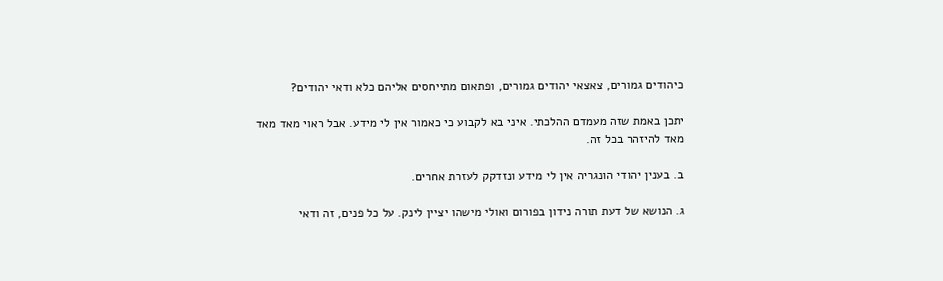כיהודים גמורים, צאצאי יהודים גמורים, ופתאום מתייחסים אליהם כלא ודאי יהודים?

יתכן באמת שזה מעמדם ההלכתי. איני בא לקבוע כי כאמור אין לי מידע. אבל ראוי מאד מאד מאד להיזהר בכל זה.

ב. בענין יהודי הונגריה אין לי מידע ונזדקק לעזרת אחרים.

ג. הנושא של דעת תורה נידון בפורום ואולי מישהו יציין לינק. על כל פנים, זה ודאי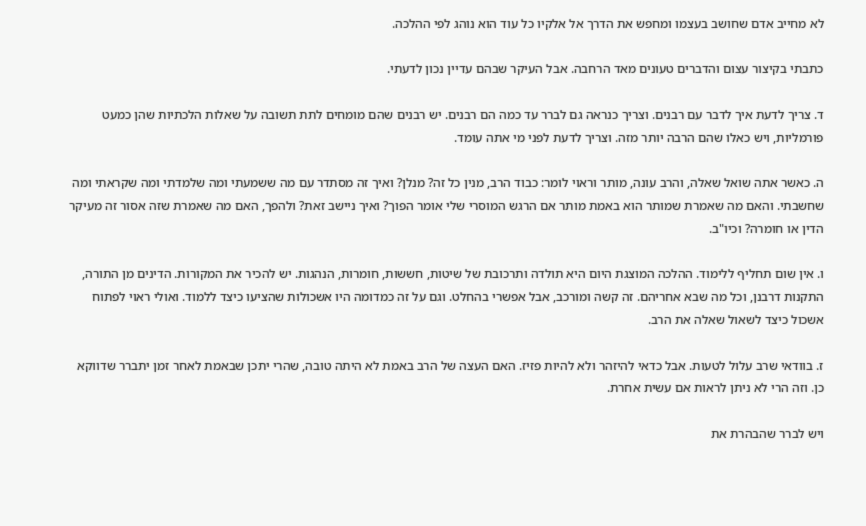לא מחייב אדם שחושב בעצמו ומחפש את הדרך אל אלקיו כל עוד הוא נוהג לפי ההלכה.

כתבתי בקיצור עצום והדברים טעונים מאד הרחבה. אבל העיקר שבהם עדיין נכון לדעתי.

ד. צריך לדעת איך לדבר עם רבנים. וצריך כנראה גם לברר עד כמה הם רבנים. יש רבנים שהם מומחים לתת תשובה על שאלות הלכתיות שהן כמעט פורמליות, ויש כאלו שהם הרבה יותר מזה. וצריך לדעת לפני מי אתה עומד.

ה. כאשר אתה שואל שאלה, והרב עונה, מותר וראוי לומר: כבוד הרב, מנין כל זה? מנלן? ואיך זה מסתדר עם מה ששמעתי ומה שלמדתי ומה שקראתי ומה שחשבתי. והאם מה שאמרת שמותר הוא באמת מותר אם הרגש המוסרי שלי אומר הפוך? ואיך ניישב זאת? ולהפך, האם מה שאמרת שזה אסור זה מעיקר הדין או חומרה? וכיו"ב.

ו. אין שום תחליף ללימוד. ההלכה המוצגת היום היא תולדה ותרכובת של שיטות, חששות, חומרות, הנהגות. יש להכיר את המקורות. הדינים מן התורה, התקנות דרבנן, וכל מה שבא אחריהם. זה קשה ומורכב, אבל אפשרי בהחלט. וגם על זה כמדומה היו אשכולות שהציעו כיצד ללמוד. ואולי ראוי לפתוח אשכול כיצד לשאול שאלה את הרב.

ז. בוודאי שרב עלול לטעות. אבל כדאי להיזהר ולא להיות פזיז. האם העצה של הרב באמת לא היתה טובה, שהרי יתכן שבאמת לאחר זמן יתברר שדווקא כן. וזה הרי לא ניתן לראות אם עשית אחרת.

ויש לברר שהבהרת את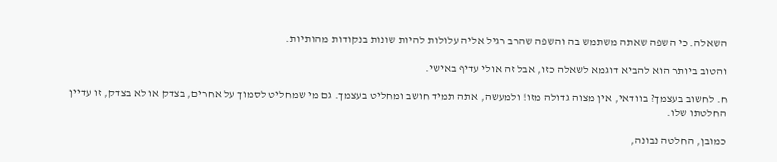השאלה. כי השפה שאתה משתמש בה והשפה שהרב רגיל אליה עלולות להיות שונות בנקודות מהותיות.

והטוב ביותר הוא להביא דוגמא לשאלה כזו, אבל זה אולי עדיף באישי.

ח. לחשוב בעצמך? בוודאי, אין מצוה גדולה מזו! ולמעשה, אתה תמיד חושב ומחליט בעצמך. גם מי שמחליט לסמוך על אחרים, בצדק או לא בצדק, זו עדיין החלטתו שלו.

כמובן, החלטה נבונה,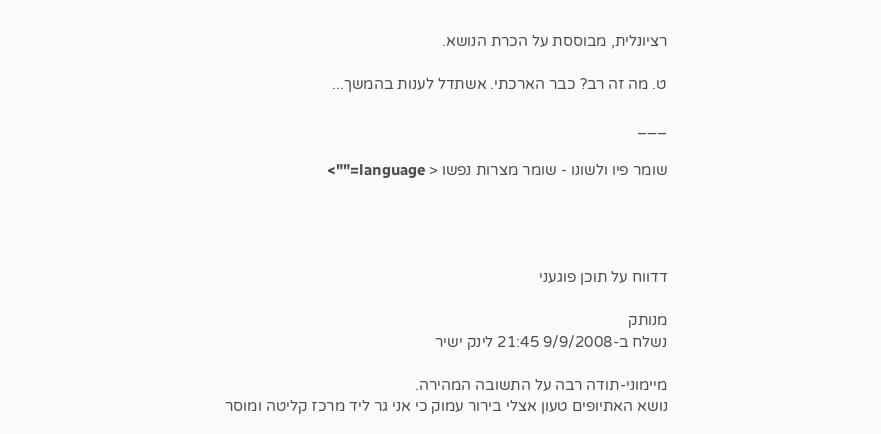רציונלית, מבוססת על הכרת הנושא.

ט. מה זה רב? כבר הארכתי. אשתדל לענות בהמשך...

___

שומר פיו ולשונו - שומר מצרות נפשו < language="">




דדווח על תוכן פוגעני

מנותק
נשלח ב-9/9/2008 21:45 לינק ישיר

מיימוני-תודה רבה על התשובה המהירה.
נושא האתיופים טעון אצלי בירור עמוק כי אני גר ליד מרכז קליטה ומוסר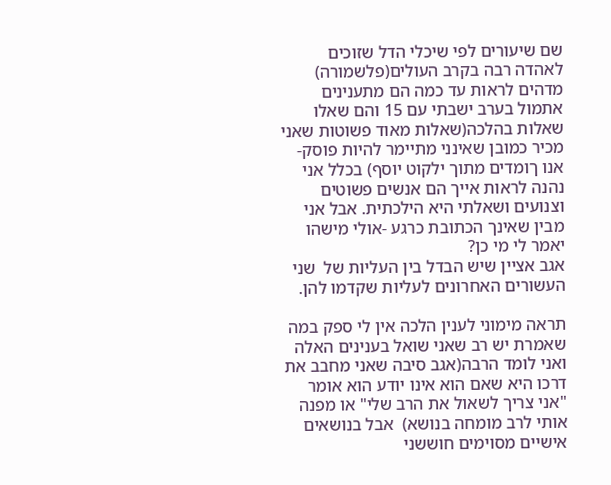שם שיעורים לפי שיכלי הדל שזוכים לאהדה רבה בקרב העולים(פלשמורה) מדהים לראות עד כמה הם מתענינים אתמול בערב ישבתי עם 15 והם שאלו שאלות בהלכה(שאלות מאוד פשוטות שאני מכיר כמובן שאינני מתיימר להיות פוסק-אנו ךומדים מתוך ילקוט יוסף) בכלל אני נהנה לראות אייך הם אנשים פשוטים וצנועים ושאלתי היא הילכתית. אבל אני מבין שאינך הכתובת כרגע -אולי מישהו יאמר לי מי כן?
אגב אציין שיש הבדל בין העליות של  שני העשורים האחרונים לעליות שקדמו להן.

תראה מימוני לענין הלכה אין לי ספק במה שאמרת יש רב שאני שואל בענינים האלה ואני לומד הרבה(אגב סיבה שאני מחבב את דרכו היא שאם הוא אינו יודע הוא אומר "אני צריך לשאול את הרב שלי" או מפנה אותי לרב מומחה בנושא)  אבל בנושאים אישיים מסוימים חוששני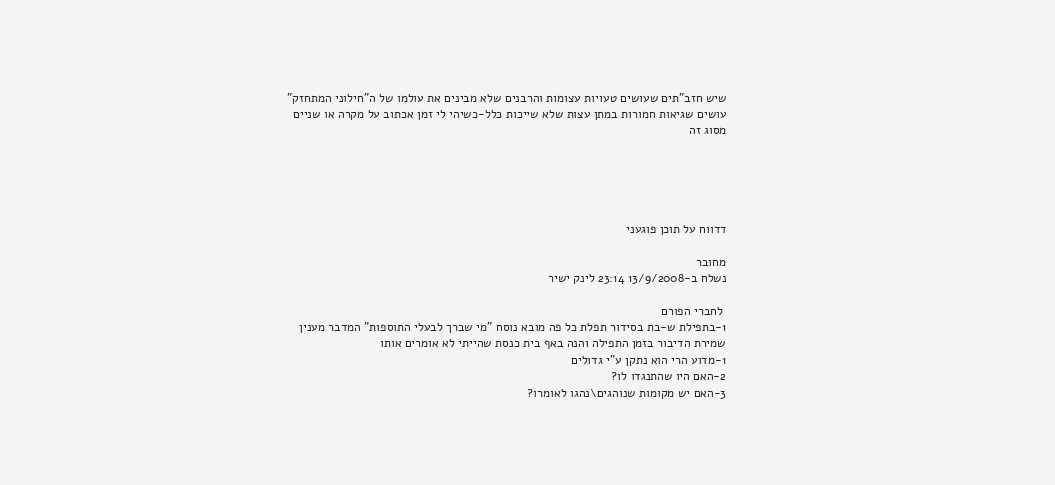שיש חזב"תים שעושים טעויות עצומות והרבנים שלא מבינים את עולמו של ה"חילוני המתחזק" עושים שגיאות חמורות במתן עצות שלא שייכות כלל-כשיהי לי זמן אכתוב על מקרה או שניים מסוג זה





דדווח על תוכן פוגעני

מחובר
נשלח ב-13/9/2008 23:14 לינק ישיר

 לחברי הפורם
1-בתפילת ש-בת בסידור תפלת כל פה מובא נוסח "מי שברך לבעלי התוספות" המדבר מענין שמירת הדיבור בזמן התפילה והנה באף בית כנסת שהייתי לא אומרים אותו
1-מדוע הרי הוא נתקן ע"י גדולים
2-האם היו שהתנגדו לו?
3-האם יש מקומות שנוהגים\נהגו לאומרו?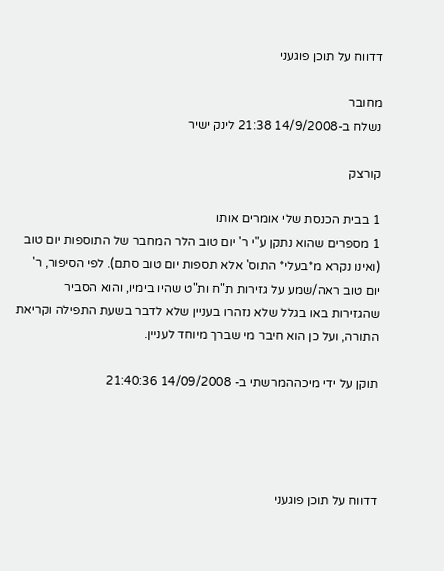דדווח על תוכן פוגעני

מחובר
נשלח ב-14/9/2008 21:38 לינק ישיר

קורצק

1 בבית הכנסת שלי אומרים אותו
1 מספרים שהוא נתקן ע"י ר' יום טוב הלר המחבר של התוספות יום טוב (ואינו נקרא מ*בעלי* התוס' אלא תספות יום טוב סתם). לפי הסיפור, ר' יום טוב ראה/שמע על גזירות ת"ח ות"ט שהיו בימיו, והוא הסביר שהגזירות באו בגלל שלא נזהרו בעניין שלא לדבר בשעת התפילה וקריאת התורה, ועל כן הוא חיבר מי שברך מיוחד לעניין.

תוקן על ידי מיכההמרשתי ב- 14/09/2008 21:40:36




דדווח על תוכן פוגעני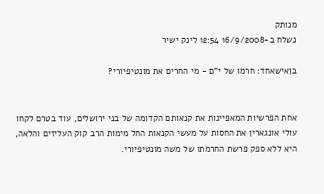מנותק
נשלח ב-16/9/2008 12:54 לינק ישיר

בןאישאחד: חרמו של י"ם - מי החרים את מונטיפיורי?


אחת הפרשיות המאפיינות את קנאותם הקדומה של בני ירושלים, עוד בטרם לקחו עולי אונגארין את החסות על מעשי הקנאות החל מימות הרב קוק העליזים והלאה, היא ללא ספק פרשת החרמתו של משה מונטיפיורי.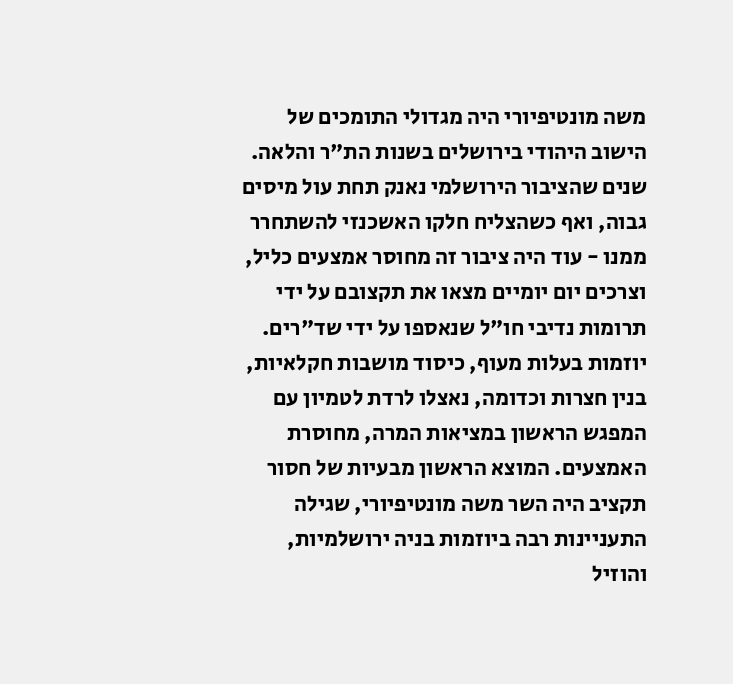משה מונטיפיורי היה מגדולי התומכים של הישוב היהודי בירושלים בשנות הת"ר והלאה. שנים שהציבור הירושלמי נאנק תחת עול מיסים גבוה, ואף כשהצליח חלקו האשכנזי להשתחרר ממנו - עוד היה ציבור זה מחוסר אמצעים כליל, וצרכים יום יומיים מצאו את תקצובם על ידי תרומות נדיבי חו"ל שנאספו על ידי שד"רים. יוזמות בעלות מעוף, כיסוד מושבות חקלאיות, בנין חצרות וכדומה, נאצלו לרדת לטמיון עם המפגש הראשון במציאות המרה, מחוסרת האמצעים. המוצא הראשון מבעיות של חסור תקציב היה השר משה מונטיפיורי, שגילה התעניינות רבה ביוזמות בניה ירושלמיות, והוזיל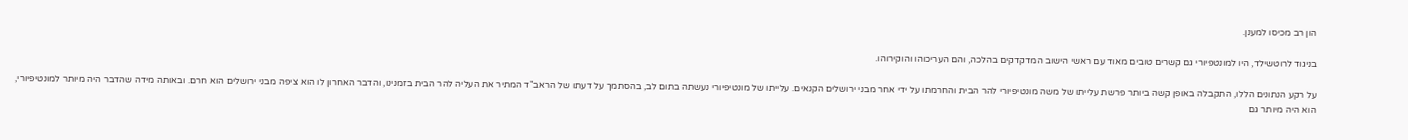הון רב מכיסו למענן.

בניגוד לרוטשילד, היו למונטפיורי גם קשרים טובים מאוד עם ראשי הישוב המדקדקים בהלכה, והם העריכוהו והוקירוהו.

על רקע הנתונים הללו, התקבלה באופן קשה ביותר פרשת עלייתו של משה מונטיפיורי להר הבית והחרמתו על ידי אחר מבני ירושלים הקנאים. עלייתו של מונטיפיורי נעשתה בתום לב, בהסתמך על דעתו של הראב"ד המתיר את העליה להר הבית בזמנינו, והדבר האחרון לו הוא ציפה מבני ירושלים הוא חרם. ובאותה מידה שהדבר היה מיותר למונטיפיורי, הוא היה מיותר גם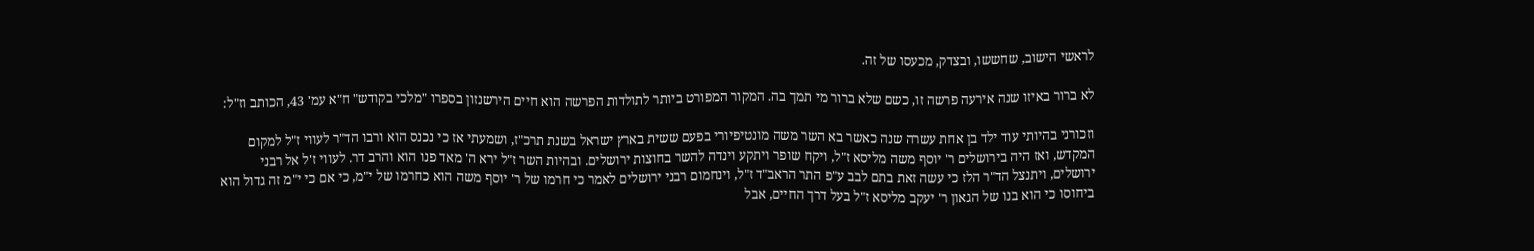לראשי הישוב, שחששו, ובצדק, מכעסו של זה.

לא ברור באיזו שנה אירעה פרשה זו, כשם שלא ברור מי תמך בה. המקור המפורט ביותר לתולדות הפרשה הוא חיים הירשנזון בספרו "מלכי בקודש" ח"א עמ' 43, הכותב וז"ל:

וזכורני בהיותי עוד ילד בן אחת עשרה שנה כאשר בא השר משה מונטיפיורי בפעם ששית בארץ ישראל בשנת תרכ"ז, ושמעתי אז כי נכנס הוא ורבו הד"ר לעווי ז"ל למקום המקדש, ואז היה בירושלים ר' יוסף משה מליסא ז"ל, ויקח שופר ויתקע וינדה להשר בחוצות ירושלים. ובהיות השר ז"ל ירא ה' מאד פנו הוא והרב דר. לעווי ז'ל אל רבני ירושלים, ויתנצל הד"ר הלז כי עשה זאת בתם לבב ע"פ התר הראב"ד ז"ל, וינחמום רבני ירושלים לאמר כי חרמו של ר' יוסף משה הוא כחרמו של י"מ, כי אם כי י"מ זה גדול הוא ביחוסו כי הוא בנו של הגאון ר' יעקב מליסא ז"ל בעל דרך החיים, אבל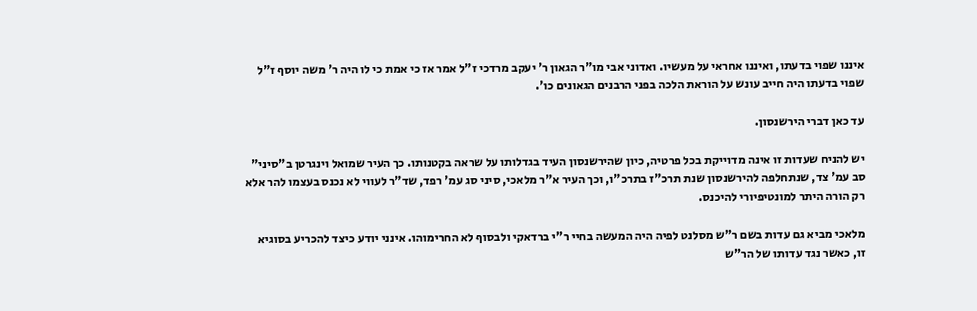איננו שפוי בדעתו, ואיננו אחראי על מעשיו. ואדוני אבי מו"ר הגאון ר' יעקב מרדכי ז"ל אמר אז כי אמת כי לו היה ר' משה יוסף ז"ל שפוי בדעתו היה חייב עונש על הוראת הלכה בפני הרבנים הגאונים כו'.

עד כאן דברי הירשנסון.

יש להניח שעדות זו אינה מדוייקת בכל פרטיה, כיון שהירשנסון העיד בגדלותו על שראה בקטנותו. כך העיר שמואל וינגרטן ב"סיני" סב עמ' צד, שנתחלפה להירשנסון שנת תרכ"ז בתרכ"ו, וכך העיר א"ר מלאכי, סיני סג עמ' רפד, שד"ר לעווי לא נכנס בעצמו להר אלא רק הורה היתר למונטיפיורי להיכנס.

מלאכי מביא גם עדות בשם ר"ש מסלנט לפיה היה המעשה בחיי ר"י ברדאקי ולבסוף לא החרימוהו. אינני יודע כיצד להכריע בסוגיא זו, כאשר נגד עדותו של הר"ש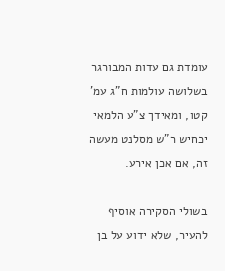עומדת גם עדות המבורגר בשלושה עולמות ח"ג עמ' קטו, ומאידך צ"ע הלמאי יכחיש ר"ש מסלנט מעשה זה, אם אכן אירע.

בשולי הסקירה אוסיף להעיר, שלא ידוע על בן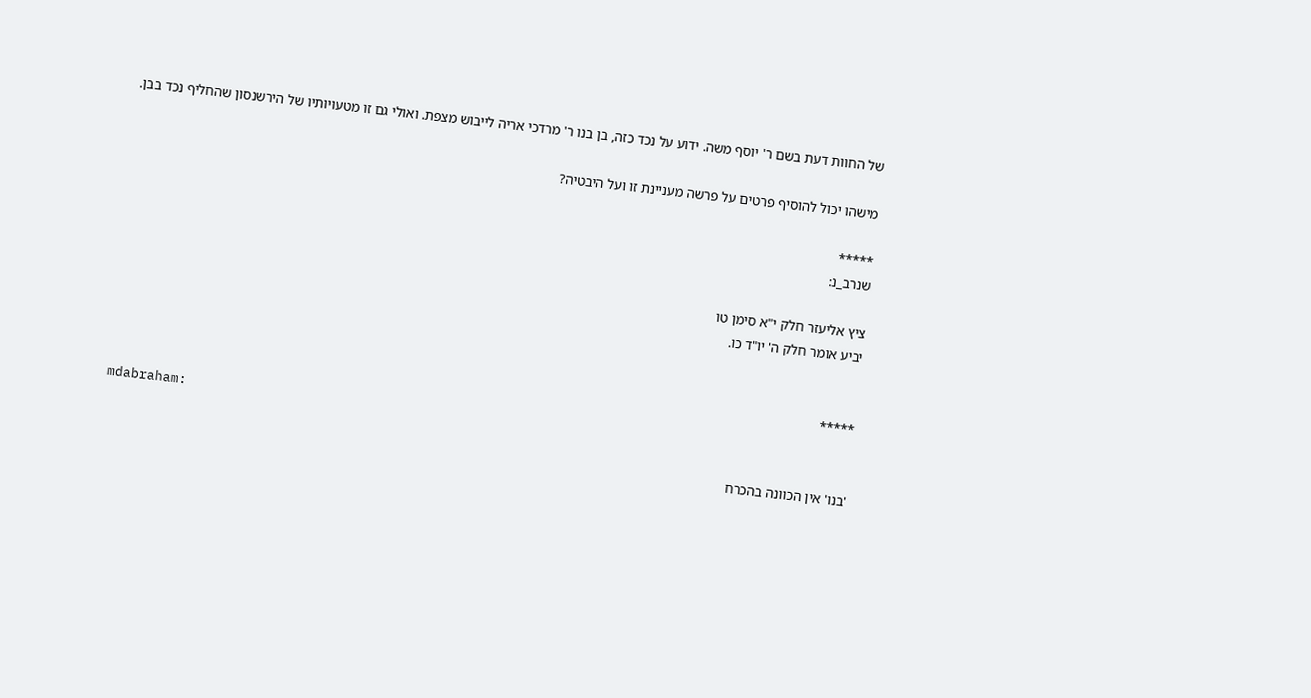של החוות דעת בשם ר' יוסף משה. ידוע על נכד כזה, בן בנו ר' מרדכי אריה לייבוש מצפת. ואולי גם זו מטעויותיו של הירשנסון שהחליף נכד בבן.

מישהו יכול להוסיף פרטים על פרשה מעניינת זו ועל היבטיה?

*****
שנרב_נ:

ציץ אליעזר חלק י"א סימן טו
יביע אומר חלק ה' יו"ד כו.


*****
mdabraham:

'בנו' אין הכוונה בהכרח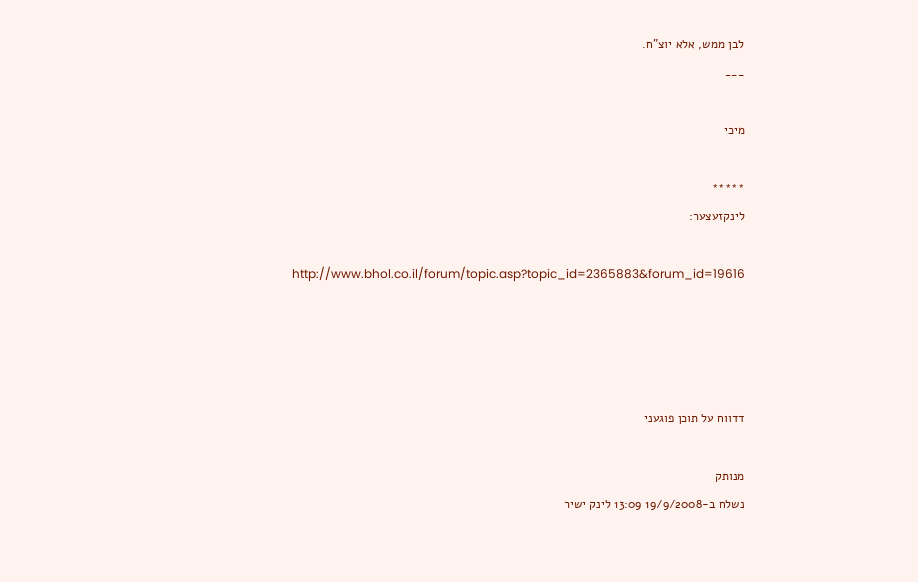לבן ממש, אלא יוצ"ח.
___

מיכי

*****
לינקזעצער:

http://www.bhol.co.il/forum/topic.asp?topic_id=2365883&forum_id=19616




דדווח על תוכן פוגעני

מנותק
נשלח ב-19/9/2008 13:09 לינק ישיר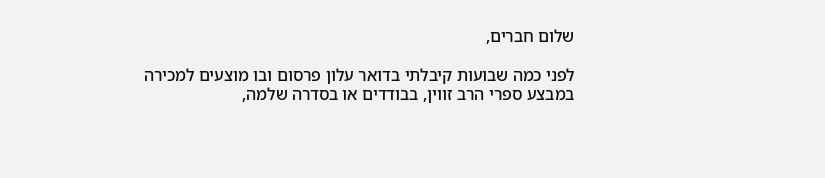שלום חברים,

לפני כמה שבועות קיבלתי בדואר עלון פרסום ובו מוצעים למכירה במבצע ספרי הרב זווין, בבודדים או בסדרה שלמה,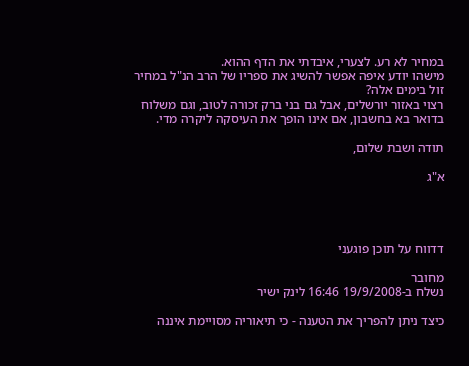במחיר לא רע. לצערי, איבדתי את הדף ההוא.
מישהו יודע איפה אפשר להשיג את ספריו של הרב הנ"ל במחיר זול בימים אלה?
רצוי באזור יורשלים, אבל גם בני ברק זכורה לטוב, וגם משלוח בדואר בא בחשבון, אם אינו הופך את העיסקה ליקרה מדי.

תודה ושבת שלום,

א"ג




דדווח על תוכן פוגעני

מחובר
נשלח ב-19/9/2008 16:46 לינק ישיר

כיצד ניתן להפריך את הטענה - כי תיאוריה מסויימת איננה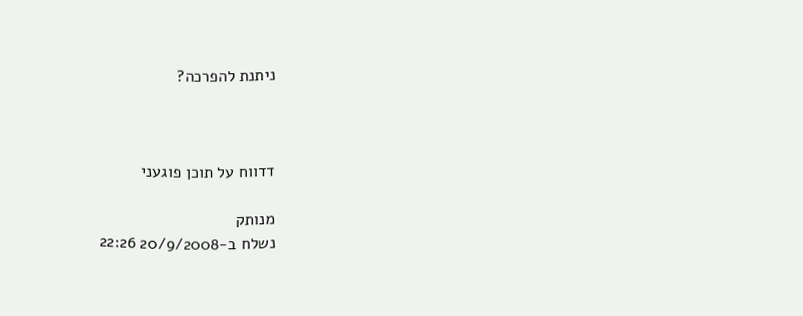ניתנת להפרכה?



דדווח על תוכן פוגעני

מנותק
נשלח ב-20/9/2008 22:26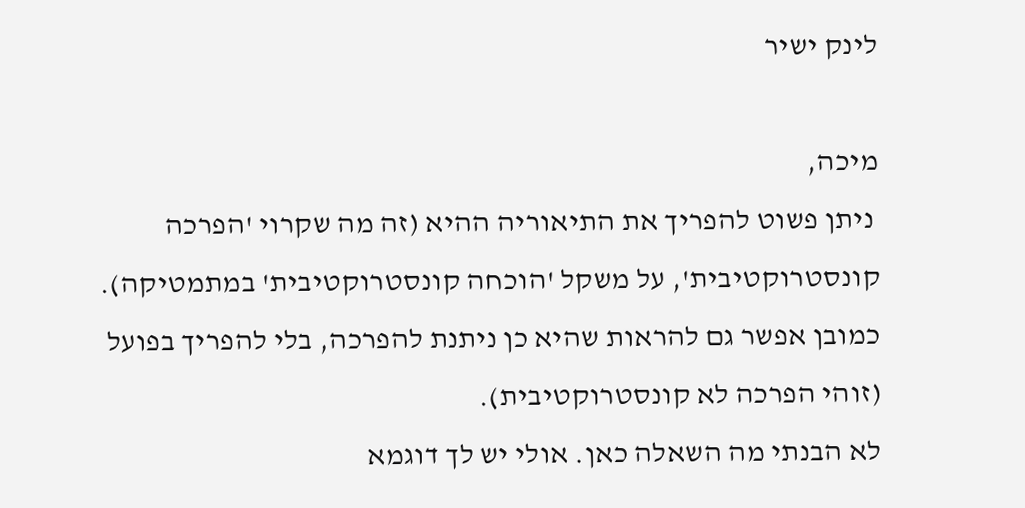לינק ישיר

מיכה,
 ניתן פשוט להפריך את התיאוריה ההיא (זה מה שקרוי 'הפרכה קונסטרוקטיבית', על משקל 'הוכחה קונסטרוקטיבית' במתמטיקה). כמובן אפשר גם להראות שהיא כן ניתנת להפרכה, בלי להפריך בפועל (זוהי הפרכה לא קונסטרוקטיבית).
לא הבנתי מה השאלה כאן. אולי יש לך דוגמא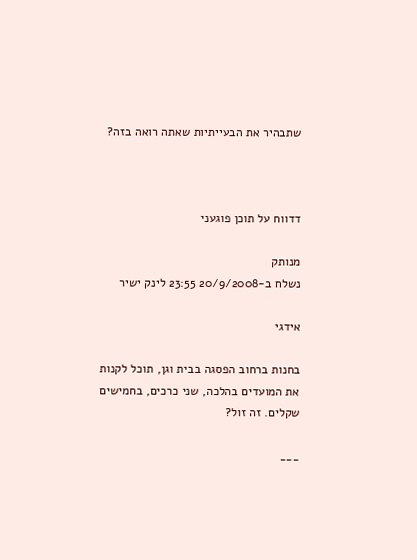שתבהיר את הבעייתיות שאתה רואה בזה?



דדווח על תוכן פוגעני

מנותק
נשלח ב-20/9/2008 23:55 לינק ישיר

אידגי

בחנות ברחוב הפסגה בבית וגן, תוכל לקנות את המועדים בהלכה, שני כרכים, בחמישים שקלים. זה זול?

___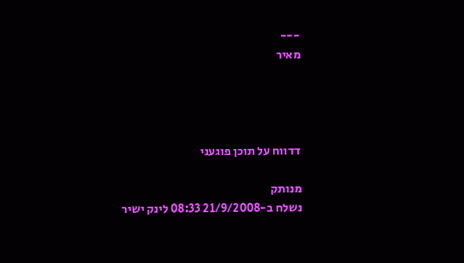---
מאיר




דדווח על תוכן פוגעני

מנותק
נשלח ב-21/9/2008 08:33 לינק ישיר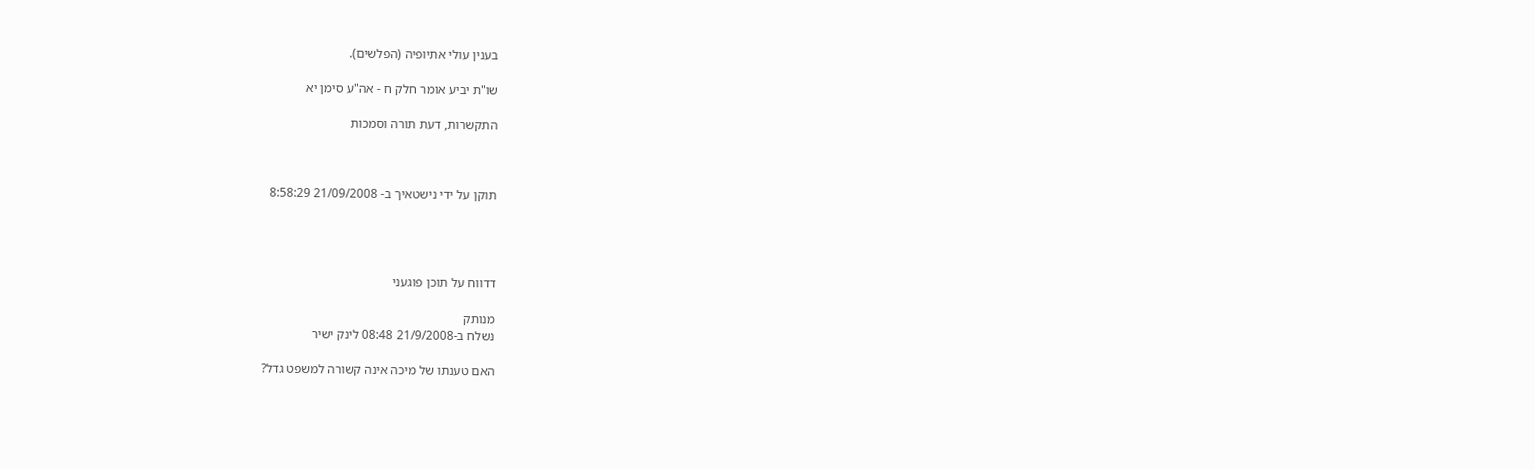בענין עולי אתיופיה (הפלשים).

שו"ת יביע אומר חלק ח - אה"ע סימן יא

התקשרות, דעת תורה וסמכות



תוקן על ידי נישטאיך ב- 21/09/2008 8:58:29




דדווח על תוכן פוגעני

מנותק
נשלח ב-21/9/2008 08:48 לינק ישיר

האם טענתו של מיכה אינה קשורה למשפט גדל?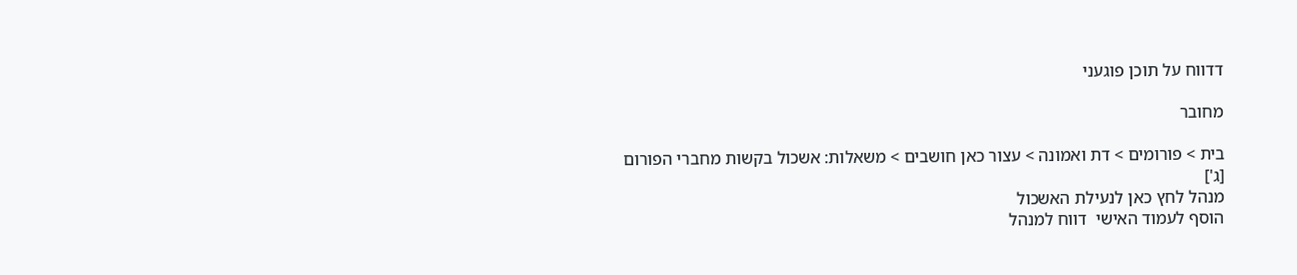דדווח על תוכן פוגעני

מחובר

בית > פורומים > דת ואמונה > עצור כאן חושבים > משאלות: אשכול בקשות מחברי הפורום [ג']
מנהל לחץ כאן לנעילת האשכול
הוסף לעמוד האישי  דווח למנהל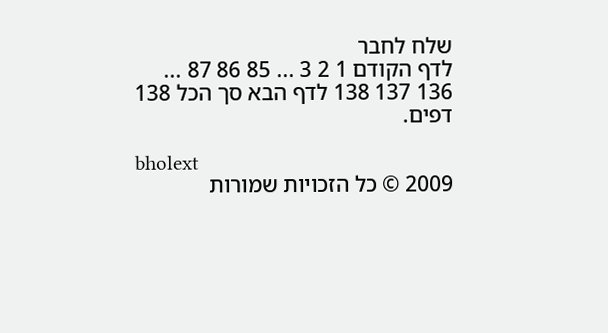שלח לחבר
לדף הקודם 1 2 3 ... 85 86 87 ... 136 137 138 לדף הבא סך הכל 138 דפים.

bholext
2009 © כל הזכויות שמורות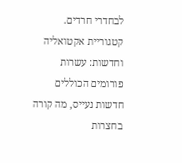לבחדרי חרדים. קטגוריית אקטואליה וחדשות: עשרות פורומים הכוללים חדשות נעייס, מה קורה בחצרות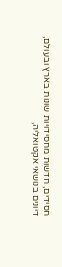חסידים, חדשות מחסידויות שונות בארץ ובעולם, דיונים בנושאי אקטואליה,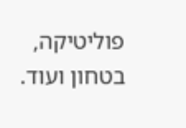פוליטיקה, בטחון ועוד.